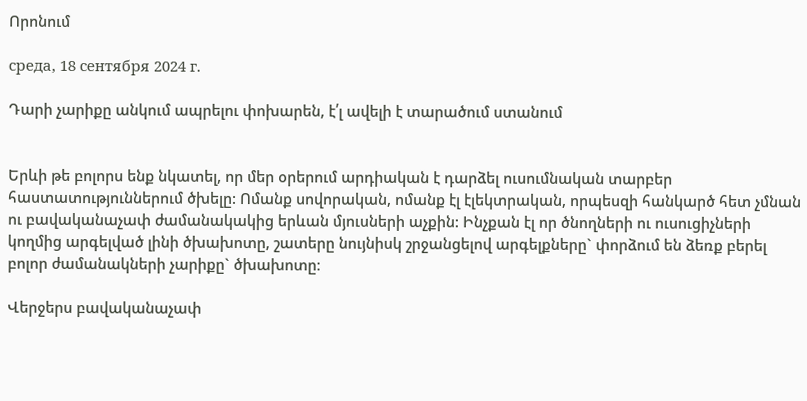Որոնում

среда, 18 сентября 2024 г.

Դարի չարիքը անկում ապրելու փոխարեն, է՛լ ավելի է տարածում ստանում


Երևի թե բոլորս ենք նկատել, որ մեր օրերում արդիական է դարձել ուսումնական տարբեր հաստատություններում ծխելը: Ոմանք սովորական, ոմանք էլ էլեկտրական, որպեսզի հանկարծ հետ չմնան ու բավականաչափ ժամանակակից երևան մյուսների աչքին: Ինչքան էլ որ ծնողների ու ուսուցիչների կողմից արգելված լինի ծխախոտը, շատերը նույնիսկ շրջանցելով արգելքները` փորձում են ձեռք բերել բոլոր ժամանակների չարիքը` ծխախոտը։

Վերջերս բավականաչափ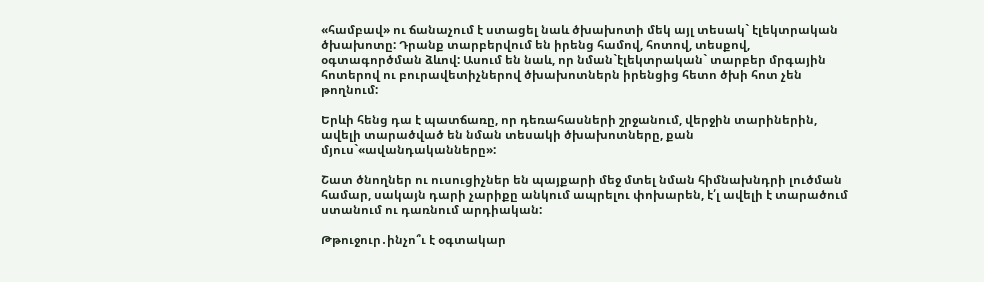«համբավ» ու ճանաչում է ստացել նաև ծխախոտի մեկ այլ տեսակ` էլեկտրական ծխախոտը: Դրանք տարբերվում են իրենց համով, հոտով, տեսքով, օգտագործման ձևով: Ասում են նաև, որ նման`էլեկտրական` տարբեր մրգային հոտերով ու բուրավետիչներով ծխախոտներն իրենցից հետո ծխի հոտ չեն թողնում:

Երևի հենց դա է պատճառը, որ դեռահասների շրջանում, վերջին տարիներին, ավելի տարածված են նման տեսակի ծխախոտները, քան մյուս`«ավանդականները»:

Շատ ծնողներ ու ուսուցիչներ են պայքարի մեջ մտել նման հիմնախնդրի լուծման համար, սակայն դարի չարիքը անկում ապրելու փոխարեն, է՛լ ավելի է տարածում ստանում ու դառնում արդիական:

Թթուջուր․ինչո՞ւ է օգտակար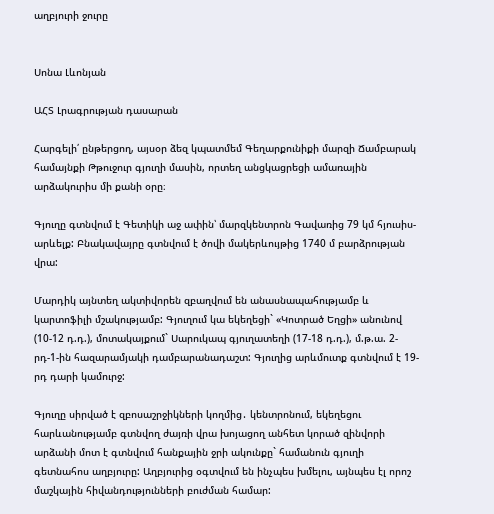աղբյուրի ջուրը


Սոնա Լևոնյան

ԱՀՏ Լրագրության դասարան

Հարգելի՛ ընթերցող, այսօր ձեզ կպատմեմ Գեղարքունիքի մարզի Ճամբարակ համայնքի Թթուջուր գյուղի մասին, որտեղ անցկացրեցի ամառային արձակուրիս մի քանի օրը։

Գյուղը գտնվում է Գետիկի աջ ափին՝ մարզկենտրոն Գավառից 79 կմ հյուսիս-արևելք: Բնակավայրը գտնվում է ծովի մակերևույթից 1740 մ բարձրության վրա:

Մարդիկ այնտեղ ակտիվորեն զբաղվում են անասնապահությամբ և կարտոֆիլի մշակությամբ: Գյուղում կա եկեղեցի` «Կոտրած Եղցի» անունով (10-12 դ.դ.), մոտակայքում` Սարուկապ գյուղատեղի (17-18 դ.դ.), մ.թ.ա. 2-րդ-1-ին հազարամյակի դամբարանադաշտ: Գյուղից արևմուտք գտնվում է 19-րդ դարի կամուրջ:

Գյուղը սիրված է զբոսաշրջիկների կողմից․ կենտրոնում, եկեղեցու հարևանությամբ գտնվող ժայռի վրա խոյացող անհետ կորած զինվորի արձանի մոտ է գտնվում հանքային ջրի ակունքը` համանուն գյուղի գետնահոս աղբյուրը: Աղբյուրից օգտվում են ինչպես խմելու, այնպես էլ որոշ մաշկային հիվանդությունների բուժման համար: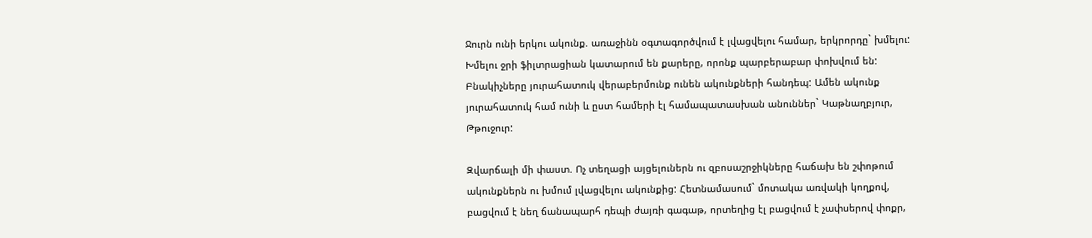Ջուրն ունի երկու ակունք. առաջինն օգտագործվում է լվացվելու համար, երկրորդը` խմելու: Խմելու ջրի ֆիլտրացիան կատարում են քարերը, որոնք պարբերաբար փոխվում են: Բնակիչները յուրահատուկ վերաբերմունք ունեն ակունքների հանդեպ: Ամեն ակունք յուրահատուկ համ ունի և ըստ համերի էլ համապատասխան անուններ` Կաթնաղբյուր, Թթուջուր:

Զվարճալի մի փաստ. Ոչ տեղացի այցելուներն ու զբոսաշրջիկները հաճախ են շփոթում ակունքներն ու խմում լվացվելու ակունքից: Հետնամասում` մոտակա առվակի կողքով, բացվում է նեղ ճանապարհ դեպի ժայռի գագաթ, որտեղից էլ բացվում է չափսերով փոքր,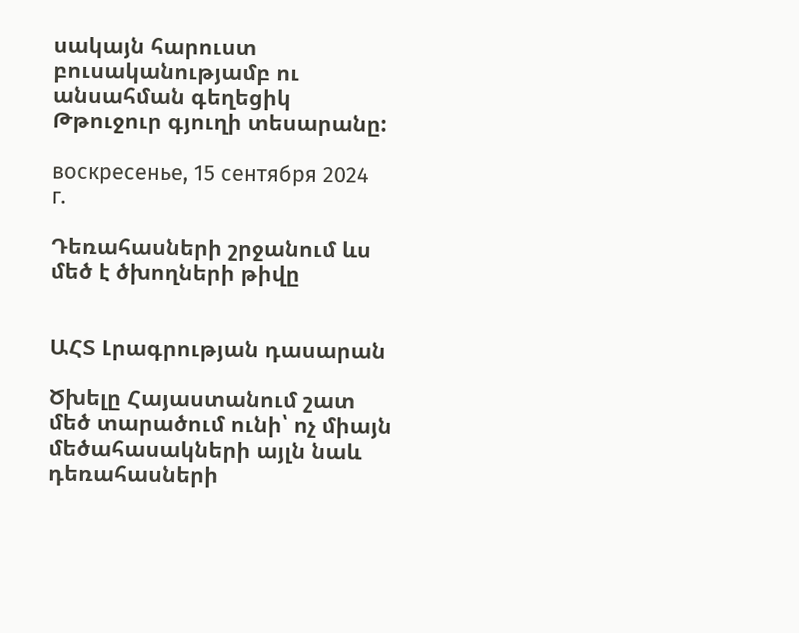սակայն հարուստ բուսականությամբ ու անսահման գեղեցիկ Թթուջուր գյուղի տեսարանը:

воскресенье, 15 сентября 2024 г.

Դեռահասների շրջանում ևս մեծ է ծխողների թիվը


ԱՀՏ Լրագրության դասարան

Ծխելը Հայաստանում շատ մեծ տարածում ունի՝ ոչ միայն մեծահասակների այլն նաև դեռահասների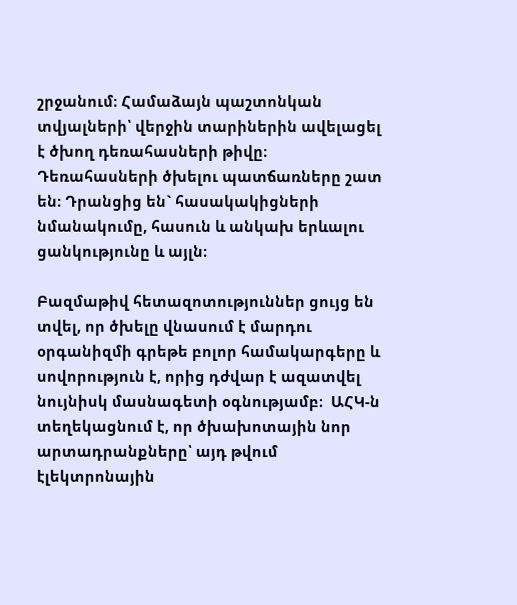շրջանում։ Համաձայն պաշտոնկան տվյալների՝ վերջին տարիներին ավելացել է ծխող դեռահասների թիվը։ Դեռահասների ծխելու պատճառները շատ են։ Դրանցից են` հասակակիցների նմանակումը, հասուն և անկախ երևալու ցանկությունը և այլն։

Բազմաթիվ հետազոտություններ ցույց են տվել, որ ծխելը վնասում է մարդու օրգանիզմի գրեթե բոլոր համակարգերը և սովորություն է, որից դժվար է ազատվել նույնիսկ մասնագետի օգնությամբ։  ԱՀԿ-ն տեղեկացնում է, որ ծխախոտային նոր արտադրանքները՝ այդ թվում էլեկտրոնային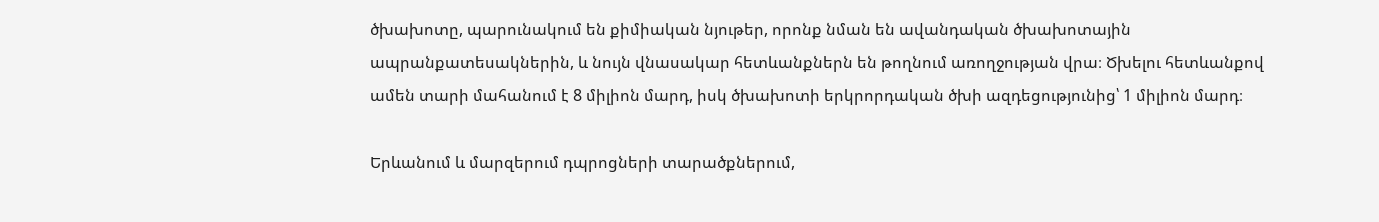ծխախոտը, պարունակում են քիմիական նյութեր, որոնք նման են ավանդական ծխախոտային ապրանքատեսակներին, և նույն վնասակար հետևանքներն են թողնում առողջության վրա։ Ծխելու հետևանքով ամեն տարի մահանում է 8 միլիոն մարդ, իսկ ծխախոտի երկրորդական ծխի ազդեցությունից՝ 1 միլիոն մարդ։

Երևանում և մարզերում դպրոցների տարածքներում,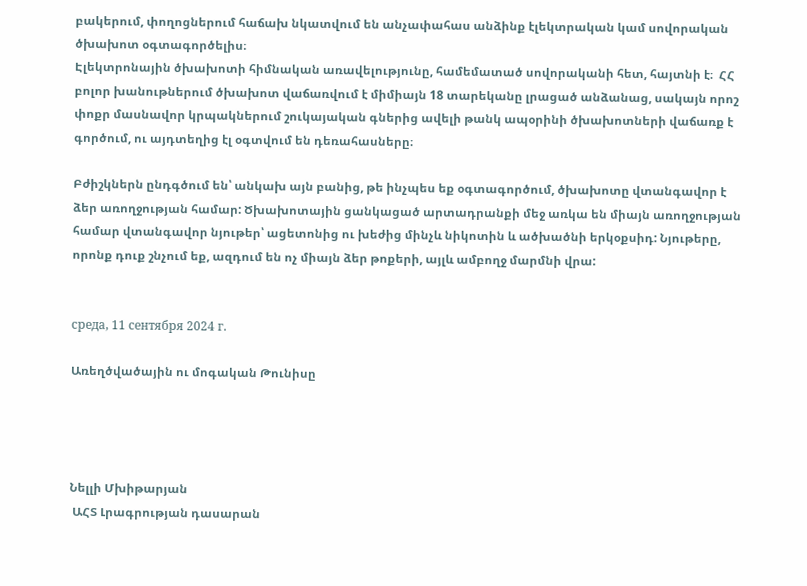բակերում, փողոցներում հաճախ նկատվում են անչափահաս անձինք էլեկտրական կամ սովորական ծխախոտ օգտագործելիս։
Էլեկտրոնային ծխախոտի հիմնական առավելությունը, համեմատած սովորականի հետ, հայտնի է։  ՀՀ բոլոր խանութներում ծխախոտ վաճառվում է միմիայն 18 տարեկանը լրացած անձանաց, սակայն որոշ փոքր մասնավոր կրպակներում շուկայական գներից ավելի թանկ ապօրինի ծխախոտների վաճառք է գործում, ու այդտեղից էլ օգտվում են դեռահասները։

Բժիշկներն ընդգծում են՝ անկախ այն բանից, թե ինչպես եք օգտագործում, ծխախոտը վտանգավոր է ձեր առողջության համար: Ծխախոտային ցանկացած արտադրանքի մեջ առկա են միայն առողջության համար վտանգավոր նյութեր՝ ացետոնից ու խեժից մինչև նիկոտին և ածխածնի երկօքսիդ: Նյութերը, որոնք դուք շնչում եք, ազդում են ոչ միայն ձեր թոքերի, այլև ամբողջ մարմնի վրա:


среда, 11 сентября 2024 г.

Առեղծվածային ու մոգական Թունիսը




Նելլի Մխիթարյան
 ԱՀՏ Լրագրության դասարան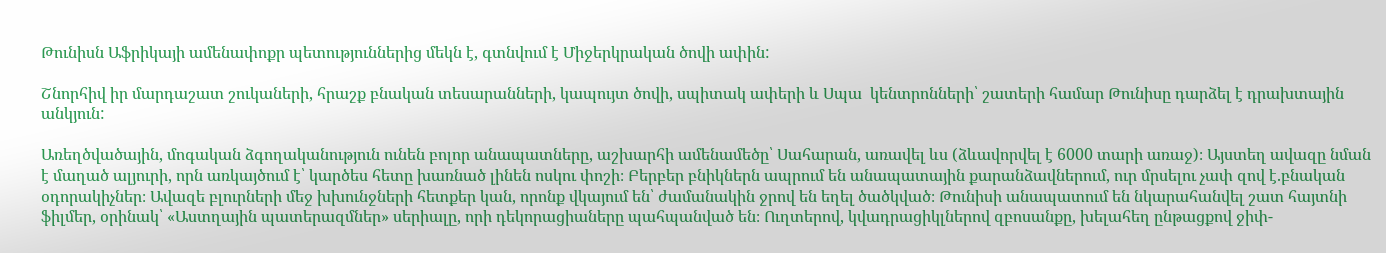Թունիսն Աֆրիկայի ամենափոքր պետություններից մեկն է, գտնվում է Միջերկրական ծովի ափին:

Շնորհիվ իր մարդաշատ շուկաների, հրաշք բնական տեսարանների, կապույտ ծովի, սպիտակ ափերի և Սպա  կենտրոնների՝ շատերի համար Թունիսը դարձել է դրախտային անկյուն:

Առեղծվածային, մոգական ձգողականություն ունեն բոլոր անապատները, աշխարհի ամենամեծը՝ Սահարան, առավել ևս (ձևավորվել է 6000 տարի առաջ)։ Այստեղ ավազը նման է մաղած ալյուրի, որն առկայծում է՝ կարծես հետը խառնած լինեն ոսկու փոշի։ Բերբեր բնիկներն ապրում են անապատային քարանձավներում, ուր մրսելու չափ զով է.բնական օդորակիչներ։ Ավազե բլուրների մեջ խխունջների հետքեր կան, որոնք վկայում են՝ ժամանակին ջրով են եղել ծածկված։ Թունիսի անապատում են նկարահանվել շատ հայտնի ֆիլմեր, օրինակ՝ «Աստղային պատերազմներ» սերիալը, որի դեկորացիաները պահպանված են։ Ուղտերով, կվադրացիկլներով զբոսանքը, խելահեղ ընթացքով ջիփ-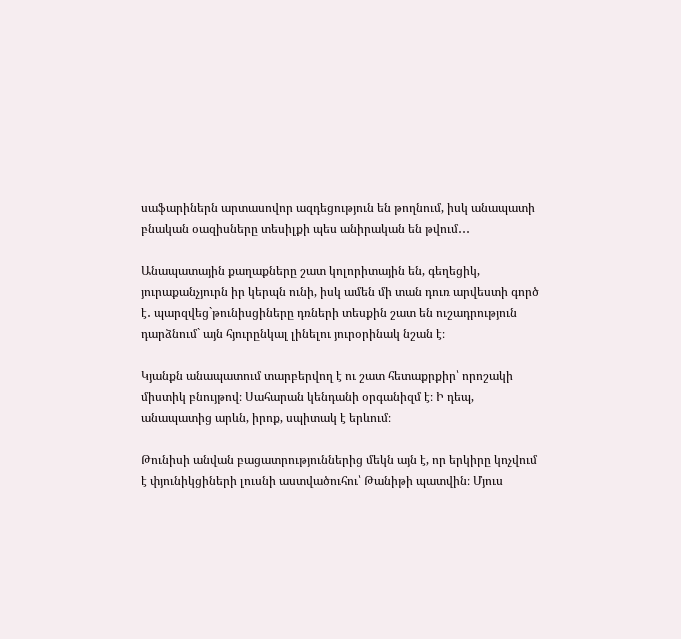սաֆարիներն արտասովոր ազդեցություն են թողնում, իսկ անապատի բնական օազիսները տեսիլքի պես անիրական են թվում․․․

Անապատային քաղաքները շատ կոլորիտային են, գեղեցիկ, յուրաքանչյուրն իր կերպն ունի, իսկ ամեն մի տան դուռ արվեստի գործ է․ պարզվեց`թունիսցիները դռների տեսքին շատ են ուշադրություն դարձնում` այն հյուրընկալ լինելու յուրօրինակ նշան է։

Կյանքն անապատում տարբերվող է ու շատ հետաքրքիր՝ որոշակի միստիկ բնույթով։ Սահարան կենդանի օրգանիզմ է։ Ի դեպ, անապատից արևն, իրոք, սպիտակ է երևում։

Թունիսի անվան բացատրություններից մեկն այն է, որ երկիրը կոչվում է փյունիկցիների լուսնի աստվածուհու՝ Թանիթի պատվին։ Մյուս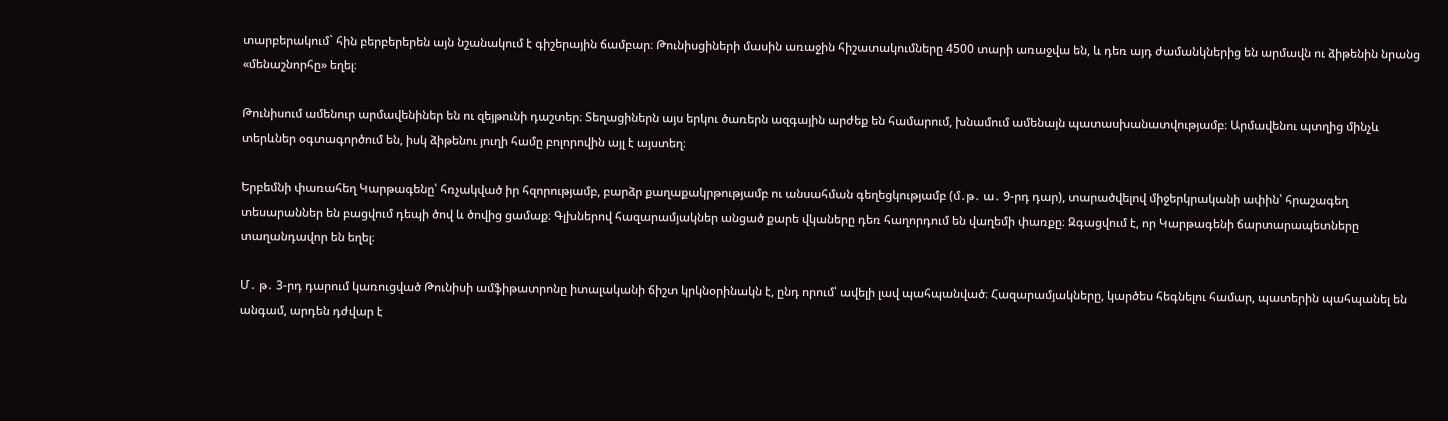տարբերակում` հին բերբերերեն այն նշանակում է գիշերային ճամբար։ Թունիսցիների մասին առաջին հիշատակումները 4500 տարի առաջվա են, և դեռ այդ ժամանկներից են արմավն ու ձիթենին նրանց «մենաշնորհը» եղել։

Թունիսում ամենուր արմավենիներ են ու զեյթունի դաշտեր։ Տեղացիներն այս երկու ծառերն ազգային արժեք են համարում, խնամում ամենայն պատասխանատվությամբ։ Արմավենու պտղից մինչև տերևներ օգտագործում են, իսկ ձիթենու յուղի համը բոլորովին այլ է այստեղ։

Երբեմնի փառահեղ Կարթագենը՝ հռչակված իր հզորությամբ, բարձր քաղաքակրթությամբ ու անսահման գեղեցկությամբ (մ․թ․ ա․ 9-րդ դար), տարածվելով միջերկրականի ափին՝ հրաշագեղ տեսարաններ են բացվում դեպի ծով և ծովից ցամաք։ Գլխներով հազարամյակներ անցած քարե վկաները դեռ հաղորդում են վաղեմի փառքը։ Զգացվում է, որ Կարթագենի ճարտարապետները տաղանդավոր են եղել։

Մ․ թ․ 3-րդ դարում կառուցված Թունիսի ամֆիթատրոնը իտալականի ճիշտ կրկնօրինակն է, ընդ որում՝ ավելի լավ պահպանված։ Հազարամյակները, կարծես հեգնելու համար, պատերին պահպանել են անգամ, արդեն դժվար է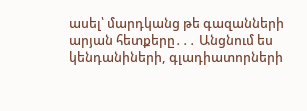ասել՝ մարդկանց թե գազանների արյան հետքերը․․․ Անցնում ես կենդանիների, գլադիատորների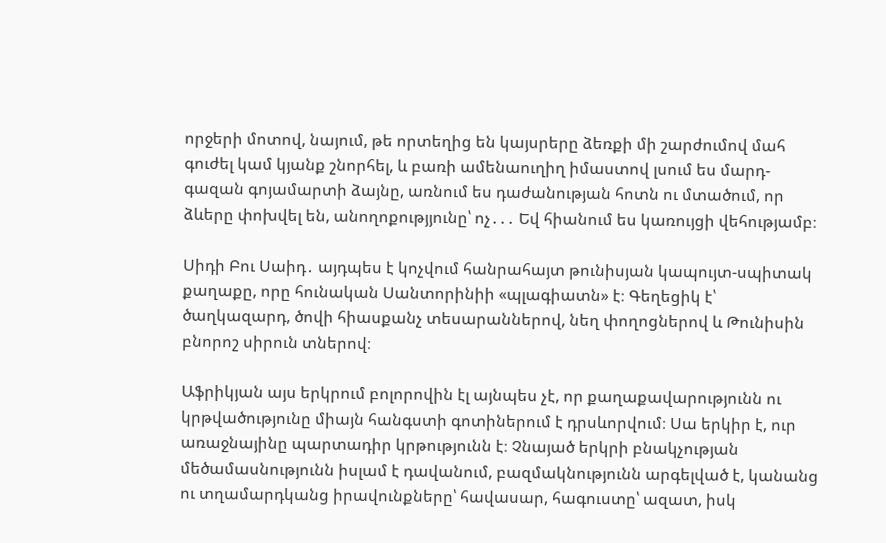որջերի մոտով, նայում, թե որտեղից են կայսրերը ձեռքի մի շարժումով մահ գուժել կամ կյանք շնորհել, և բառի ամենաուղիղ իմաստով լսում ես մարդ-գազան գոյամարտի ձայնը, առնում ես դաժանության հոտն ու մտածում, որ ձևերը փոխվել են, անողոքությյունը՝ ոչ․․․ Եվ հիանում ես կառույցի վեհությամբ։

Սիդի Բու Սաիդ․ այդպես է կոչվում հանրահայտ թունիսյան կապույտ-սպիտակ քաղաքը, որը հունական Սանտորինիի «պլագիատն» է։ Գեղեցիկ է՝ ծաղկազարդ, ծովի հիասքանչ տեսարաններով, նեղ փողոցներով և Թունիսին բնորոշ սիրուն տներով։

Աֆրիկյան այս երկրում բոլորովին էլ այնպես չէ, որ քաղաքավարությունն ու կրթվածությունը միայն հանգստի գոտիներում է դրսևորվում։ Սա երկիր է, ուր առաջնայինը պարտադիր կրթությունն է։ Չնայած երկրի բնակչության մեծամասնությունն իսլամ է դավանում, բազմակնությունն արգելված է, կանանց ու տղամարդկանց իրավունքները՝ հավասար, հագուստը՝ ազատ, իսկ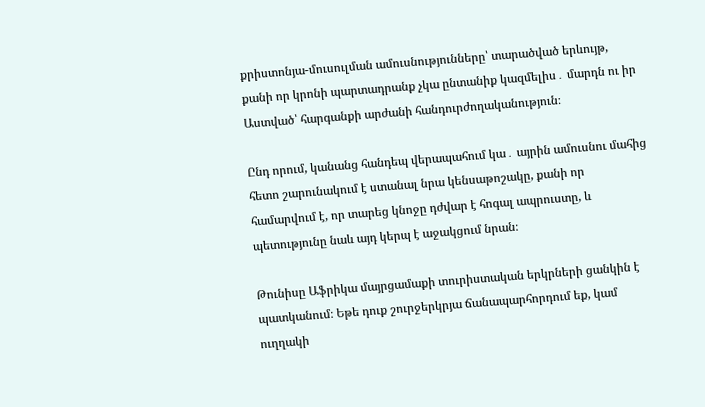քրիստոնյա-մուսուլման ամուսնությունները՝ տարածված երևույթ, քանի որ կրոնի պարտադրանք չկա ընտանիք կազմելիս․ մարդն ու իր Աստված՝ հարգանքի արժանի հանդուրժողականություն։

Ընդ որում, կանանց հանդեպ վերապահում կա․ այրին ամուսնու մահից հետո շարունակում է ստանալ նրա կենսաթոշակը, քանի որ համարվում է, որ տարեց կնոջը դժվար է հոգալ ապրուստը, և պետությունը նաև այդ կերպ է աջակցում նրան։

Թունիսը Աֆրիկա մայրցամաքի տուրիստական երկրների ցանկին է պատկանում։ Եթե դուք շուրջերկրյա ճանապարհորդում եք, կամ ուղղակի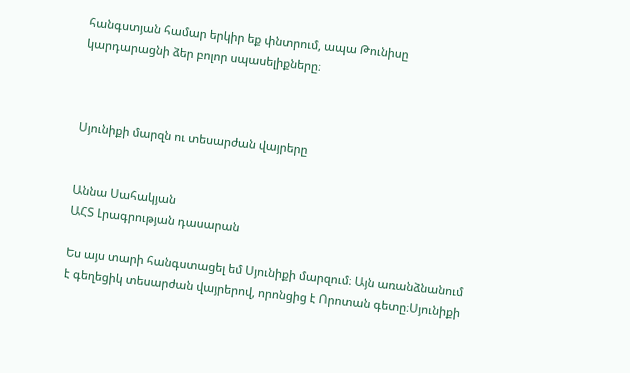հանգստյան համար երկիր եք փնտրում, ապա Թունիսը կարդարացնի ձեր բոլոր սպասելիքները։



Սյունիքի մարզն ու տեսարժան վայրերը


Աննա Սահակյան
ԱՀՏ Լրագրության դասարան

Ես այս տարի հանգստացել եմ Սյունիքի մարզում։ Այն առանձնանում է գեղեցիկ տեսարժան վայրերով, որոնցից է Որոտան գետը։Սյունիքի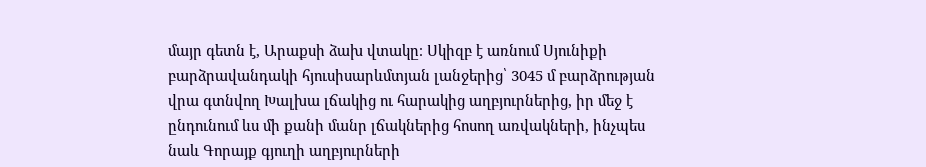մայր գետն է, Արաքսի ձախ վտակը։ Սկիզբ է առնում Սյունիքի բարձրավանդակի հյուսիսարևմտյան լանջերից՝ 3045 մ բարձրության վրա գտնվող Խալխա լճակից ու հարակից աղբյուրներից, իր մեջ է ընդունում ևս մի քանի մանր լճակներից հոսող առվակների, ինչպես նաև Գորայք գյուղի աղբյուրների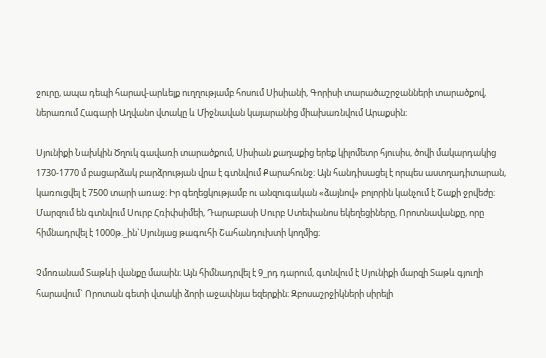ջուրը, ապա դեպի հարավ-արևելք ուղղությամբ հոսում Սիսիանի, Գորիսի տարածաշրջանների տարածքով, ներառում Հագարի Աղվանո վտակը և Միջնավան կայարանից միախառնվում Արաքսին։

Սյունիքի Նախկին Ծղուկ գավառի տարածքում, Սիսիան քաղաքից երեք կիլոմետր հյուսիս, ծովի մակարդակից 1730-1770 մ բացարձակ բարձրության վրա է գտնվում Քարահունջ։ Այն հանդիսացել է որպես աստղադիտարան, կառուցվել է 7500 տարի առաջ։ Իր գեղեցկությամբ ու անզուգական «ձայնով» բոլորին կանչում է Շաքի ջրվեժը։ Մարզում են գտնվում Սուրբ Հռիփսիմեի, Դարաբասի Սուրբ Ստեփանոս եկեղեցիները, Որոտնավանքը, որը հիմնադրվել է 1000թ._ին`Սյունյաց թագուհի Շահանդուխտի կողմից։

Չմոռանամ Տաթևի վանքը մաաին։ Այն հիմնադրվել է 9_րդ դարում, գտնվում է Սյունիքի մարզի Տաթև գյուղի հարավում` Որոտան գետի վտակի ձորի աջափնյա եզերքին։ Զբոսաշրջիկների սիրելի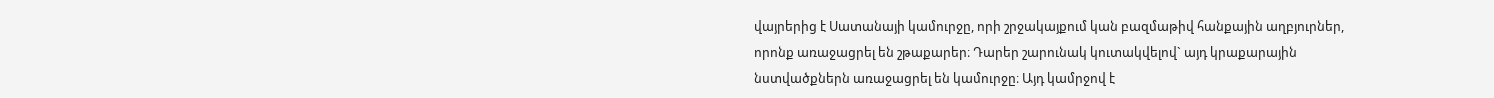վայրերից է Սատանայի կամուրջը, որի շրջակայքում կան բազմաթիվ հանքային աղբյուրներ, որոնք առաջացրել են շթաքարեր։ Դարեր շարունակ կուտակվելով` այդ կրաքարային նստվածքներն առաջացրել են կամուրջը։ Այդ կամրջով է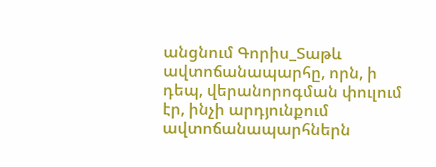անցնում Գորիս_Տաթև ավտոճանապարհը, որն, ի դեպ, վերանորոգման փուլում էր, ինչի արդյունքում ավտոճանապարհներն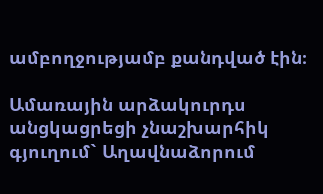ամբողջությամբ քանդված էին։

Ամառային արձակուրդս անցկացրեցի չնաշխարհիկ գյուղում` Աղավնաձորում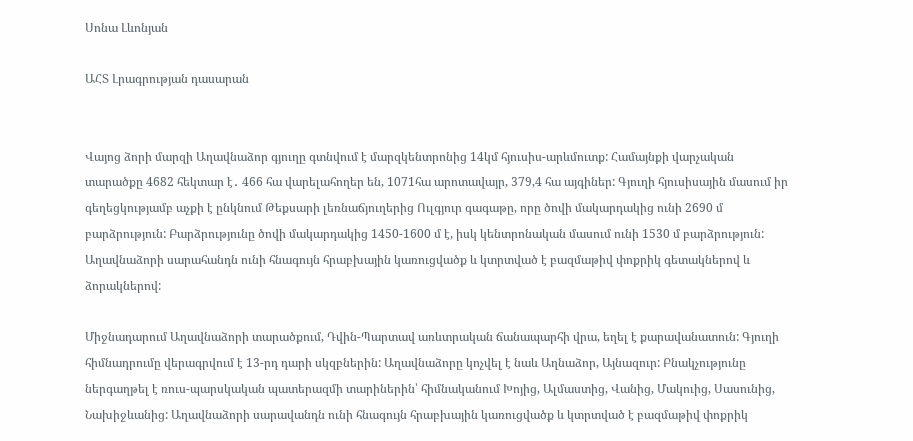Սոնա Լևոնյան

ԱՀՏ Լրագրության դասարան


Վայոց ձորի մարզի Աղավնաձոր գյուղը գտնվում է մարզկենտրոնից 14կմ հյուսիս-արևմուտք: Համայնքի վարչական տարածքը 4682 հեկտար է․ 466 հա վարելահողեր են, 1071հա արոտավայր, 379,4 հա այգիներ: Գյուղի հյուսիսային մասում իր գեղեցկությամբ աչքի է ընկնում Թեքսարի լեռնաճյուղերից Ուլգյուր գագաթը, որը ծովի մակարդակից ունի 2690 մ բարձրություն: Բարձրությունը ծովի մակարդակից 1450-1600 մ է, իսկ կենտրոնական մասում ունի 1530 մ բարձրություն: Աղավնաձորի սարահանդն ունի հնագույն հրաբխային կառուցվածք և կտրտված է բազմաթիվ փոքրիկ գետակներով և ձորակներով:

Միջնադարում Աղավնաձորի տարածքում, Դվին-Պարտավ առևտրական ճանապարհի վրա, եղել է քարավանատուն: Գյուղի հիմնադրումը վերագրվում է 13-րդ դարի սկզբներին: Աղավնաձորը կոչվել է նաև Աղնաձոր, Այնազուր: Բնակչությունը ներգաղթել է ռուս-պարսկական պատերազմի տարիներին՝ հիմնականում Խոյից, Ալմաստից, Վանից, Մակուից, Սասունից, Նախիջևանից: Աղավնաձորի սարավանդն ունի հնագույն հրաբխային կառուցվածք և կտրտված է բազմաթիվ փոքրիկ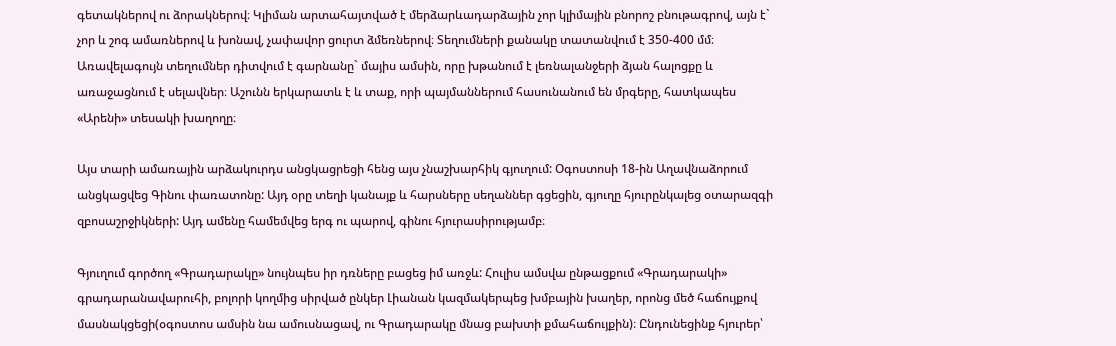գետակներով ու ձորակներով։ Կլիման արտահայտված է մերձարևադարձային չոր կլիմային բնորոշ բնութագրով, այն է` չոր և շոգ ամառներով և խոնավ, չափավոր ցուրտ ձմեռներով։ Տեղումների քանակը տատանվում է 350-400 մմ։ Առավելագույն տեղումներ դիտվում է գարնանը` մայիս ամսին, որը խթանում է լեռնալանջերի ձյան հալոցքը և առաջացնում է սելավներ։ Աշունն երկարատև է և տաք, որի պայմաններում հասունանում են մրգերը, հատկապես «Արենի» տեսակի խաղողը։

Այս տարի ամառային արձակուրդս անցկացրեցի հենց այս չնաշխարհիկ գյուղում: Օգոստոսի 18-ին Աղավնաձորում անցկացվեց Գինու փառատոնը: Այդ օրը տեղի կանայք և հարսները սեղաններ գցեցին, գյուղը հյուրընկալեց օտարազգի զբոսաշրջիկների: Այդ ամենը համեմվեց երգ ու պարով, գինու հյուրասիրությամբ։

Գյուղում գործող «Գրադարակը» նույնպես իր դռները բացեց իմ առջև: Հուլիս ամսվա ընթացքում «Գրադարակի» գրադարանավարուհի, բոլորի կողմից սիրված ընկեր Լիանան կազմակերպեց խմբային խաղեր, որոնց մեծ հաճույքով մասնակցեցի(օգոստոս ամսին նա ամուսնացավ, ու Գրադարակը մնաց բախտի քմահաճույքին)։ Ընդունեցինք հյուրեր՝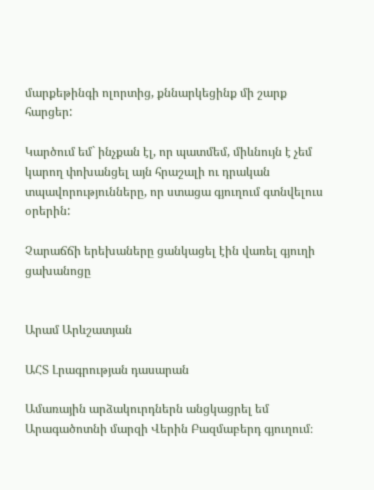մարքեթինգի ոլորտից, քննարկեցինք մի շարք հարցեր:

Կարծում եմ` ինչքան էլ, որ պատմեմ, միևնույն է չեմ կարող փոխանցել այն հրաշալի ու դրական տպավորությունները, որ ստացա գյուղում գտնվելուս օրերին:

Չարաճճի երեխաները ցանկացել էին վառել գյուղի ցախանոցը


Արամ Արևշատյան

ԱՀՏ Լրագրության դասարան

Ամառային արձակուրդներն անցկացրել եմ Արագածոտնի մարզի Վերին Բազմաբերդ գյուղում։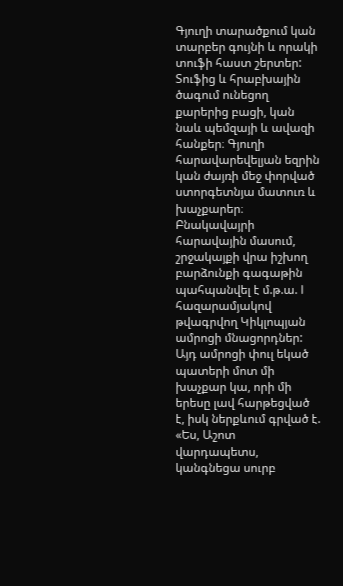Գյուղի տարածքում կան տարբեր գույնի և որակի տուֆի հաստ շերտեր: Տուֆից և հրաբխային ծագում ունեցող քարերից բացի, կան նաև պեմզայի և ավազի հանքեր։ Գյուղի հարավարեվելյան եզրին կան ժայռի մեջ փորված ստորգետնյա մատուռ և խաչքարեր։ Բնակավայրի հարավային մասում, շրջակայքի վրա իշխող բարձունքի գագաթին պահպանվել է մ.թ.ա. I հազարամյակով թվագրվող Կիկլոպյան ամրոցի մնացորդներ: Այդ ամրոցի փուլ եկած պատերի մոտ մի խաչքար կա, որի մի երեսը լավ հարթեցված է, իսկ ներքևում գրված է. «Ես, Աշոտ վարդապետս, կանգնեցա սուրբ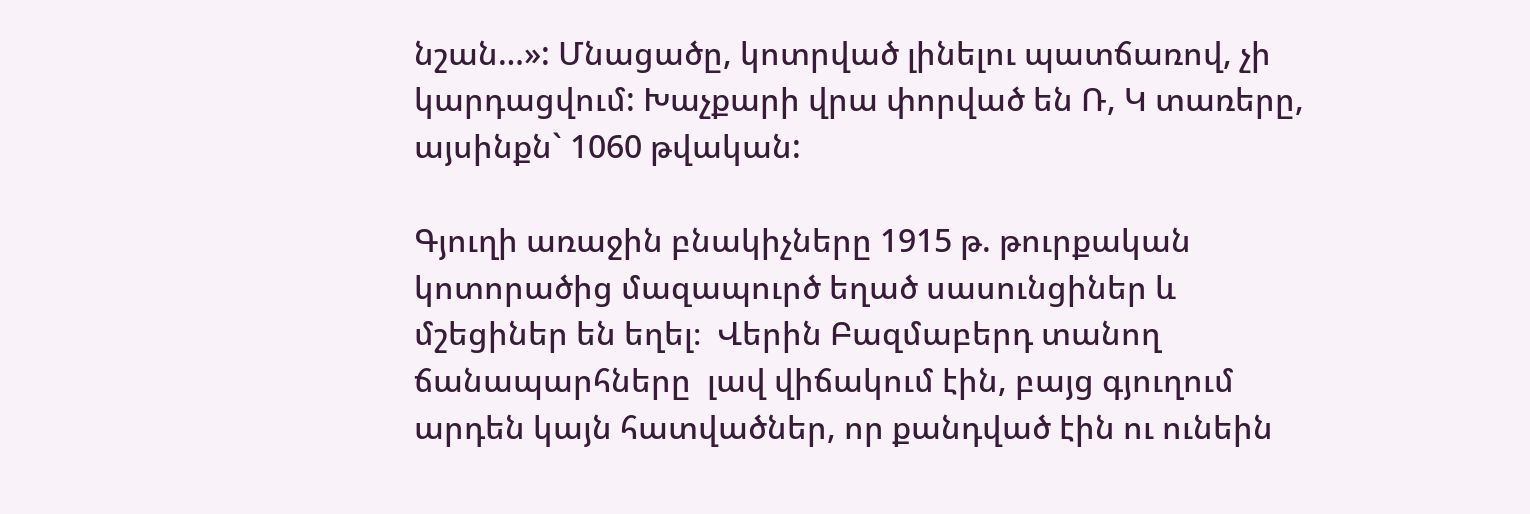նշան…»: Մնացածը, կոտրված լինելու պատճառով, չի կարդացվում: Խաչքարի վրա փորված են Ռ, Կ տառերը, այսինքն` 1060 թվական:

Գյուղի առաջին բնակիչները 1915 թ. թուրքական կոտորածից մազապուրծ եղած սասունցիներ և մշեցիներ են եղել։  Վերին Բազմաբերդ տանող ճանապարհները  լավ վիճակում էին, բայց գյուղում արդեն կայն հատվածներ, որ քանդված էին ու ունեին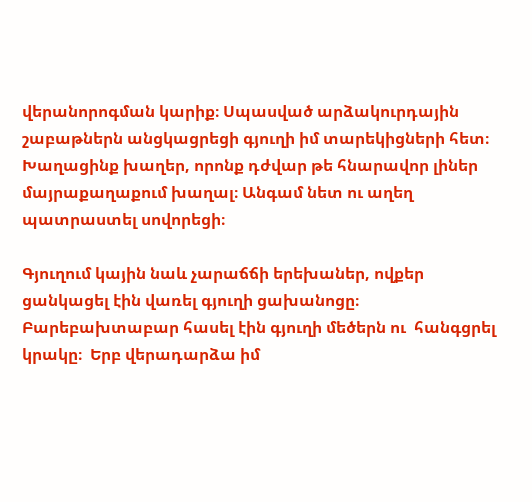վերանորոգման կարիք։ Սպասված արձակուրդային շաբաթներն անցկացրեցի գյուղի իմ տարեկիցների հետ։ Խաղացինք խաղեր, որոնք դժվար թե հնարավոր լիներ մայրաքաղաքում խաղալ։ Անգամ նետ ու աղեղ պատրաստել սովորեցի։

Գյուղում կային նաև չարաճճի երեխաներ, ովքեր ցանկացել էին վառել գյուղի ցախանոցը։ Բարեբախտաբար հասել էին գյուղի մեծերն ու  հանգցրել կրակը։  Երբ վերադարձա իմ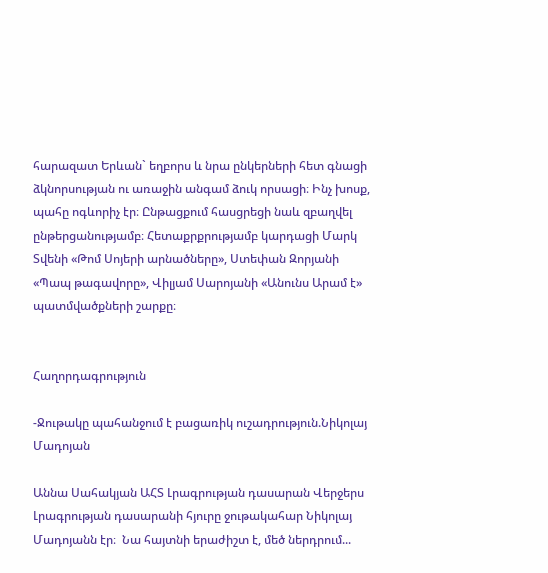հարազատ Երևան` եղբորս և նրա ընկերների հետ գնացի ձկնորսության ու առաջին անգամ ձուկ որսացի։ Ինչ խոսք, պահը ոգևորիչ էր։ Ընթացքում հասցրեցի նաև զբաղվել ընթերցանությամբ։ Հետաքրքրությամբ կարդացի Մարկ Տվենի «Թոմ Սոյերի արնածները», Ստեփան Զորյանի «Պապ թագավորը», Վիլյամ Սարոյանի «Անունս Արամ է» պատմվածքների շարքը։


Հաղորդագրություն

-Ջութակը պահանջում է բացառիկ ուշադրություն.Նիկոլայ Մադոյան

Աննա Սահակյան ԱՀՏ Լրագրության դասարան Վերջերս Լրագրության դասարանի հյուրը ջութակահար Նիկոլայ Մադոյանն էր։  Նա հայտնի երաժիշտ է, մեծ ներդրում...